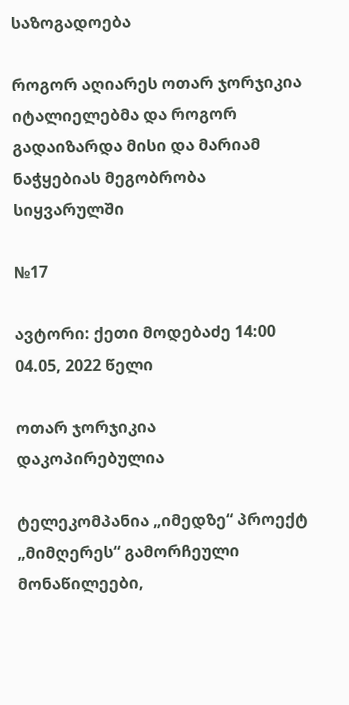საზოგადოება

როგორ აღიარეს ოთარ ჯორჯიკია იტალიელებმა და როგორ გადაიზარდა მისი და მარიამ ნაჭყებიას მეგობრობა სიყვარულში

№17

ავტორი: ქეთი მოდებაძე 14:00 04.05, 2022 წელი

ოთარ ჯორჯიკია
დაკოპირებულია

ტელეკომპანია „იმედზე“ პროექტ „მიმღერეს“ გამორჩეული მონაწილეები,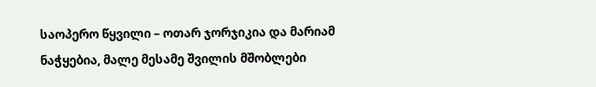საოპერო წყვილი – ოთარ ჯორჯიკია და მარიამ ნაჭყებია, მალე მესამე შვილის მშობლები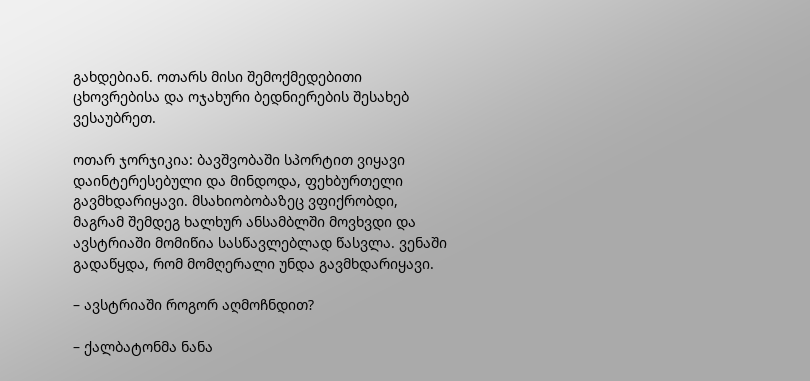გახდებიან. ოთარს მისი შემოქმედებითი ცხოვრებისა და ოჯახური ბედნიერების შესახებ ვესაუბრეთ.

ოთარ ჯორჯიკია: ბავშვობაში სპორტით ვიყავი დაინტერესებული და მინდოდა, ფეხბურთელი გავმხდარიყავი. მსახიობობაზეც ვფიქრობდი, მაგრამ შემდეგ ხალხურ ანსამბლში მოვხვდი და ავსტრიაში მომიწია სასწავლებლად წასვლა. ვენაში გადაწყდა, რომ მომღერალი უნდა გავმხდარიყავი.

– ავსტრიაში როგორ აღმოჩნდით?

– ქალბატონმა ნანა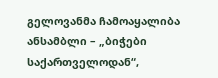გელოვანმა ჩამოაყალიბა ანსამბლი – „ბიჭები საქართველოდან“,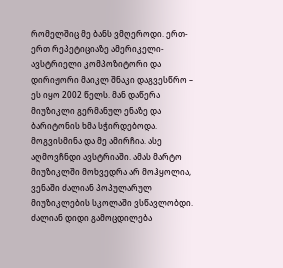რომელშიც მე ბანს ვმღეროდი. ერთ-ერთ რეპეტიციაზე ამერიკელი-ავსტრიელი კომპოზიტორი და დირიჟორი მაიკლ შნაკი დაგვესწრო – ეს იყო 2002 წელს. მან დაწერა მიუზიკლი გერმანულ ენაზე და ბარიტონის ხმა სჭირდებოდა. მოგვისმინა და მე ამირჩია. ასე აღმოვჩნდი ავსტრიაში. ამას მარტო მიუზიკლში მოხვედრა არ მოჰყოლია, ვენაში ძალიან პოპულარულ მიუზიკლების სკოლაში ვსწავლობდი. ძალიან დიდი გამოცდილება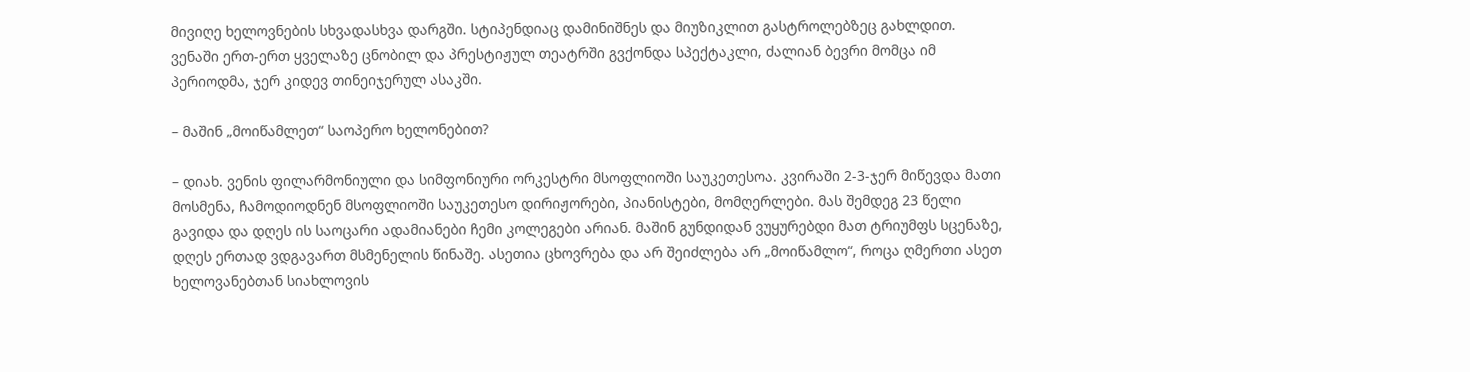მივიღე ხელოვნების სხვადასხვა დარგში. სტიპენდიაც დამინიშნეს და მიუზიკლით გასტროლებზეც გახლდით. ვენაში ერთ-ერთ ყველაზე ცნობილ და პრესტიჟულ თეატრში გვქონდა სპექტაკლი, ძალიან ბევრი მომცა იმ პერიოდმა, ჯერ კიდევ თინეიჯერულ ასაკში.

– მაშინ „მოიწამლეთ“ საოპერო ხელონებით?

– დიახ. ვენის ფილარმონიული და სიმფონიური ორკესტრი მსოფლიოში საუკეთესოა. კვირაში 2-3-ჯერ მიწევდა მათი მოსმენა, ჩამოდიოდნენ მსოფლიოში საუკეთესო დირიჟორები, პიანისტები, მომღერლები. მას შემდეგ 23 წელი გავიდა და დღეს ის საოცარი ადამიანები ჩემი კოლეგები არიან. მაშინ გუნდიდან ვუყურებდი მათ ტრიუმფს სცენაზე, დღეს ერთად ვდგავართ მსმენელის წინაშე. ასეთია ცხოვრება და არ შეიძლება არ „მოიწამლო“, როცა ღმერთი ასეთ ხელოვანებთან სიახლოვის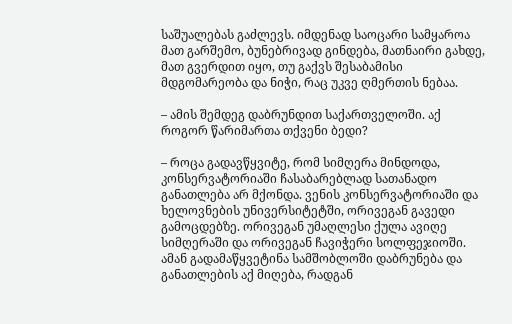საშუალებას გაძლევს. იმდენად საოცარი სამყაროა მათ გარშემო, ბუნებრივად გინდება, მათნაირი გახდე, მათ გვერდით იყო, თუ გაქვს შესაბამისი მდგომარეობა და ნიჭი, რაც უკვე ღმერთის ნებაა.

– ამის შემდეგ დაბრუნდით საქართველოში. აქ როგორ წარიმართა თქვენი ბედი?

– როცა გადავწყვიტე, რომ სიმღერა მინდოდა, კონსერვატორიაში ჩასაბარებლად სათანადო განათლება არ მქონდა. ვენის კონსერვატორიაში და ხელოვნების უნივერსიტეტში, ორივეგან გავედი გამოცდებზე. ორივეგან უმაღლესი ქულა ავიღე სიმღერაში და ორივეგან ჩავიჭერი სოლფეჯიოში. ამან გადამაწყვეტინა სამშობლოში დაბრუნება და განათლების აქ მიღება, რადგან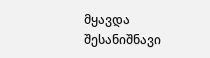მყავდა შესანიშნავი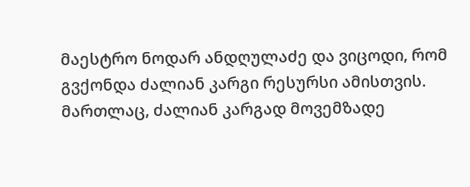მაესტრო ნოდარ ანდღულაძე და ვიცოდი, რომ გვქონდა ძალიან კარგი რესურსი ამისთვის. მართლაც, ძალიან კარგად მოვემზადე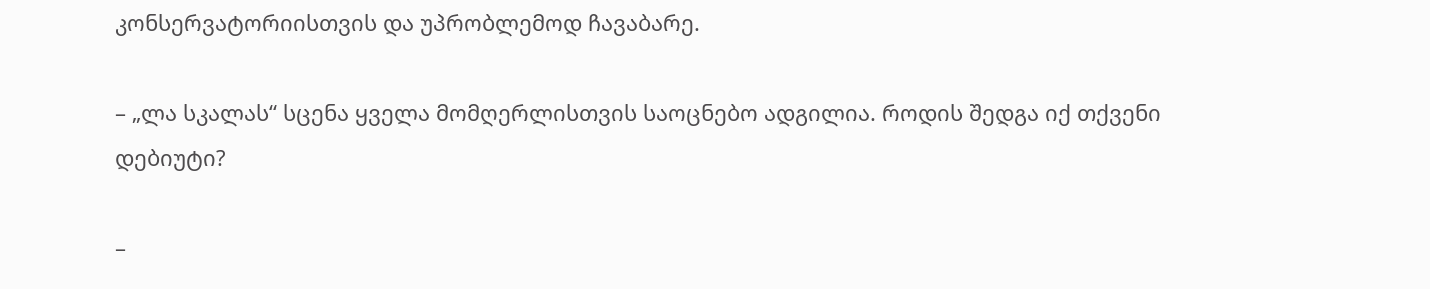კონსერვატორიისთვის და უპრობლემოდ ჩავაბარე.

– „ლა სკალას“ სცენა ყველა მომღერლისთვის საოცნებო ადგილია. როდის შედგა იქ თქვენი დებიუტი?

–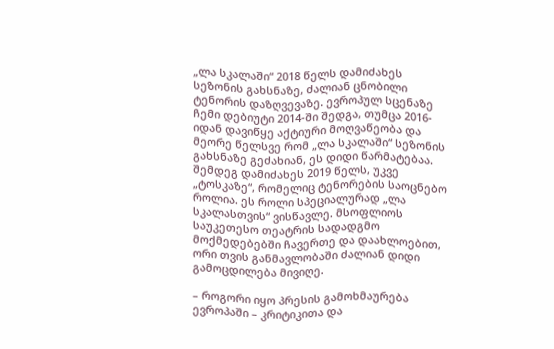„ლა სკალაში“ 2018 წელს დამიძახეს სეზონის გახსნაზე, ძალიან ცნობილი ტენორის დაზღვევაზე. ევროპულ სცენაზე ჩემი დებიუტი 2014-ში შედგა, თუმცა 2016-იდან დავიწყე აქტიური მოღვაწეობა და მეორე წელსვე რომ „ლა სკალაში“ სეზონის გახსნაზე გეძახიან, ეს დიდი წარმატებაა. შემდეგ დამიძახეს 2019 წელს, უკვე „ტოსკაზე“, რომელიც ტენორების საოცნებო როლია. ეს როლი სპეციალურად „ლა სკალასთვის“ ვისწავლე. მსოფლიოს საუკეთესო თეატრის სადადგმო მოქმედებებში ჩავერთე და დაახლოებით, ორი თვის განმავლობაში ძალიან დიდი გამოცდილება მივიღე.

– როგორი იყო პრესის გამოხმაურება ევროპაში – კრიტიკითა და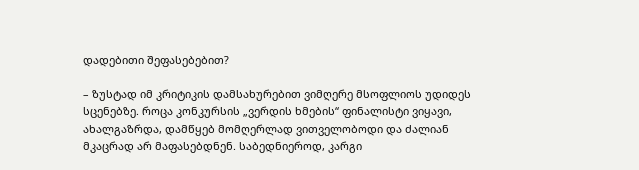დადებითი შეფასებებით?

– ზუსტად იმ კრიტიკის დამსახურებით ვიმღერე მსოფლიოს უდიდეს სცენებზე. როცა კონკურსის „ვერდის ხმების“ ფინალისტი ვიყავი, ახალგაზრდა, დამწყებ მომღერლად ვითველობოდი და ძალიან მკაცრად არ მაფასებდნენ. საბედნიეროდ, კარგი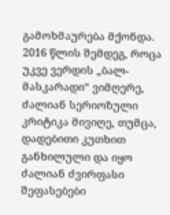გამოხმაურება მქონდა. 2016 წლის შემდეგ, როცა უკვე ვერდის „ბალ-მასკარადი“ ვიმღერე, ძალიან სერიოზული კრიტიკა მივიღე, თუმცა, დადებითი კუთხით განხილული და იყო ძალიან ძვირფასი შეფასებები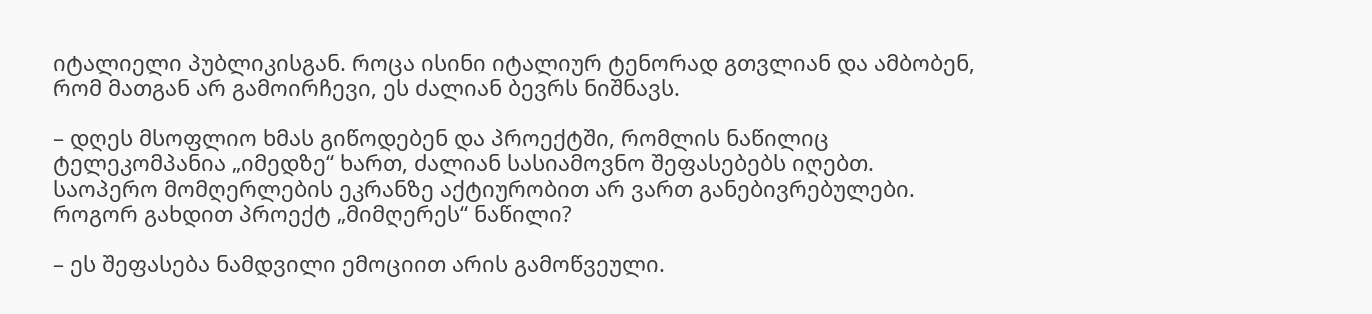იტალიელი პუბლიკისგან. როცა ისინი იტალიურ ტენორად გთვლიან და ამბობენ, რომ მათგან არ გამოირჩევი, ეს ძალიან ბევრს ნიშნავს.

– დღეს მსოფლიო ხმას გიწოდებენ და პროექტში, რომლის ნაწილიც ტელეკომპანია „იმედზე“ ხართ, ძალიან სასიამოვნო შეფასებებს იღებთ. საოპერო მომღერლების ეკრანზე აქტიურობით არ ვართ განებივრებულები. როგორ გახდით პროექტ „მიმღერეს“ ნაწილი?

– ეს შეფასება ნამდვილი ემოციით არის გამოწვეული.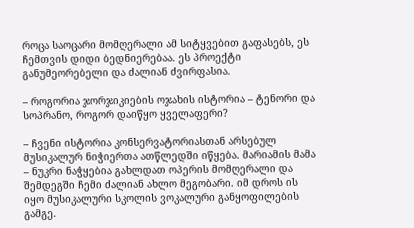როცა საოცარი მომღერალი ამ სიტყვებით გაფასებს, ეს ჩემთვის დიდი ბედნიერებაა. ეს პროექტი განუმეორებელი და ძალიან ძვირფასია.

– როგორია ჯორჯიკიების ოჯახის ისტორია – ტენორი და სოპრანო, როგორ დაიწყო ყველაფერი?

– ჩვენი ისტორია კონსერვატორიასთან არსებულ მუსიკალურ ნიჭიერთა ათწლედში იწყება. მარიამის მამა – ნუკრი ნაჭყებია გახლდათ ოპერის მომღერალი და შემდეგში ჩემი ძალიან ახლო მეგობარი. იმ დროს ის იყო მუსიკალური სკოლის ვოკალური განყოფილების გამგე.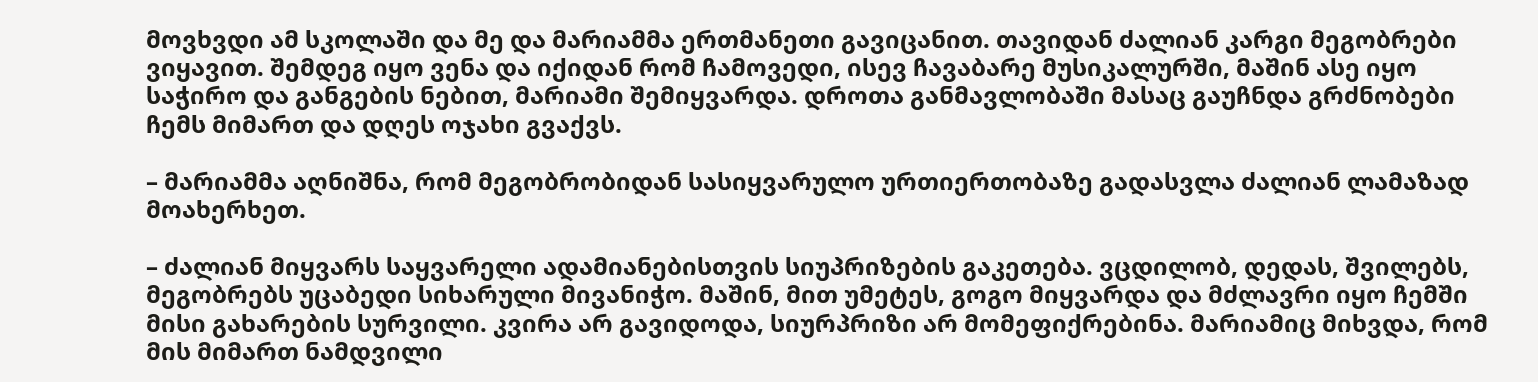მოვხვდი ამ სკოლაში და მე და მარიამმა ერთმანეთი გავიცანით. თავიდან ძალიან კარგი მეგობრები ვიყავით. შემდეგ იყო ვენა და იქიდან რომ ჩამოვედი, ისევ ჩავაბარე მუსიკალურში, მაშინ ასე იყო საჭირო და განგების ნებით, მარიამი შემიყვარდა. დროთა განმავლობაში მასაც გაუჩნდა გრძნობები ჩემს მიმართ და დღეს ოჯახი გვაქვს.

– მარიამმა აღნიშნა, რომ მეგობრობიდან სასიყვარულო ურთიერთობაზე გადასვლა ძალიან ლამაზად მოახერხეთ.

– ძალიან მიყვარს საყვარელი ადამიანებისთვის სიუპრიზების გაკეთება. ვცდილობ, დედას, შვილებს, მეგობრებს უცაბედი სიხარული მივანიჭო. მაშინ, მით უმეტეს, გოგო მიყვარდა და მძლავრი იყო ჩემში მისი გახარების სურვილი. კვირა არ გავიდოდა, სიურპრიზი არ მომეფიქრებინა. მარიამიც მიხვდა, რომ მის მიმართ ნამდვილი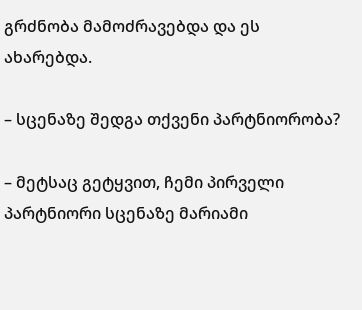გრძნობა მამოძრავებდა და ეს ახარებდა.

– სცენაზე შედგა თქვენი პარტნიორობა?

– მეტსაც გეტყვით, ჩემი პირველი პარტნიორი სცენაზე მარიამი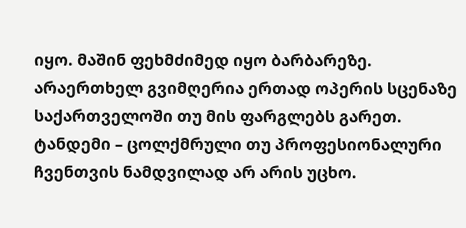იყო. მაშინ ფეხმძიმედ იყო ბარბარეზე. არაერთხელ გვიმღერია ერთად ოპერის სცენაზე საქართველოში თუ მის ფარგლებს გარეთ. ტანდემი – ცოლქმრული თუ პროფესიონალური ჩვენთვის ნამდვილად არ არის უცხო.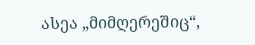ასეა „მიმღერეშიც“,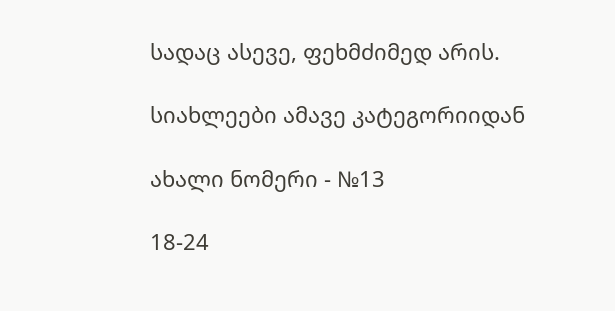სადაც ასევე, ფეხმძიმედ არის.

სიახლეები ამავე კატეგორიიდან

ახალი ნომერი - №13

18-24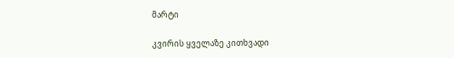მარტი

კვირის ყველაზე კითხვადი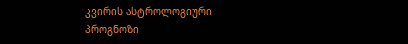კვირის ასტროლოგიური
პროგნოზი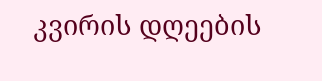კვირის დღეების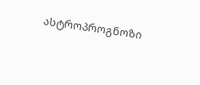ასტროპროგნოზი